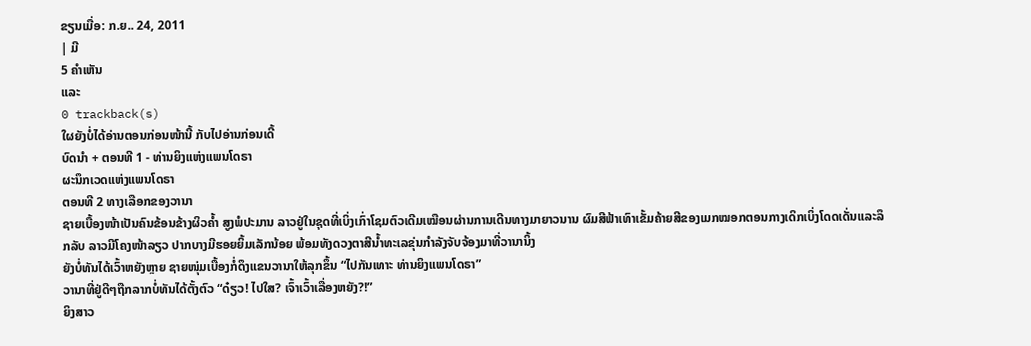ຂຽນເມື່ອ: ກ.ຍ.. 24, 2011
| ມີ
5 ຄຳເຫັນ
ແລະ
0 trackback(s)
ໃຜຍັງບໍ່ໄດ້ອ່ານຕອນກ່ອນໜ້ານີ້ ກັບໄປອ່ານກ່ອນເດີ້
ບົດນຳ + ຕອນທີ 1 - ທ່ານຍິງແຫ່ງແພນໂດຣາ
ຜະນຶກເວດແຫ່ງແພນໂດຣາ
ຕອນທີ 2 ທາງເລືອກຂອງວານາ
ຊາຍເບື້ອງໜ້າເປັນຄົນຂ້ອນຂ້າງຜິວຄ້ຳ ສູງພໍປະມານ ລາວຢູ່ໃນຊຸດທີ່ເບິ່ງເກົ່າໂຊມຕົວເດີມເໝືອນຜ່ານການເດີນທາງມາຍາວນານ ຜົມສີຟ້າເທົາເຂັ້ມຄ້າຍສີຂອງເມກໝອກຕອນກາງເດິກເບິ່ງໂດດເດັ່ນແລະລຶກລັບ ລາວມີໂຄງໜ້າລຽວ ປາກບາງມີຮອຍຍິ້ມເລັກນ້ອຍ ພ້ອມທັງດວງຕາສີນ້ຳທະເລຂຸ່ນກຳລັງຈັບຈ້ອງມາທີ່ວານານິ້ງ
ຍັງບໍ່ທັນໄດ້ເວົ້າຫຍັງຫຼາຍ ຊາຍໜຸ່ມເບື້ອງກໍ່ດຶງແຂນວານາໃຫ້ລຸກຂຶ້ນ “ໄປກັນເທາະ ທ່ານຍິງແພນໂດຣາ”
ວານາທີ່ຢູ່ດີໆຖືກລາກບໍ່ທັນໄດ້ຕັ້ງຕົວ “ດ໋ຽວ! ໄປໃສ? ເຈົ້າເວົ້າເລື່ອງຫຍັງ?!”
ຍິງສາວ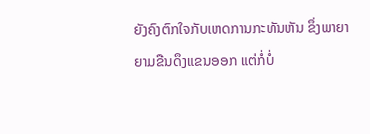ຍັງຄົງຕົກໃຈກັບເຫດການກະທັນຫັນ ຂຶ່ງພາຍາຍາມຂືນດຶງແຂນອອກ ແຕ່ກໍ່ບໍ່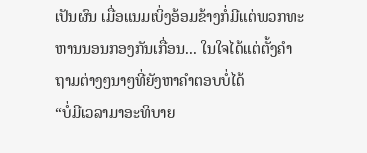ເປັນຜົນ ເມື່ອແນມເບິ່ງອ້ອມຂ້າງກໍ່ມີແຕ່ພວກທະຫານນອນກອງກັນເກື່ອນ... ໃນໃຈໄດ້ແຕ່ຕັ້ງຄຳຖາມຕ່າງໆນາໆທີ່ຍັງຫາຄຳຕອບບໍ່ໄດ້
“ບໍ່ມີເວລາມາອະທິບາຍ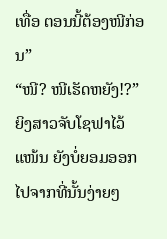ເທື່ອ ຕອນນີ້ຕ້ອງໜີກ່ອນ”
“ໜີ? ໜີເຮັດຫຍັງ!?” ຍິງສາວຈັບໂຊຟາໄວ້ແໜ້ນ ຍັງບໍ່ຍອມອອກໄປຈາກທີ່ນັ້ນງ່າຍໆ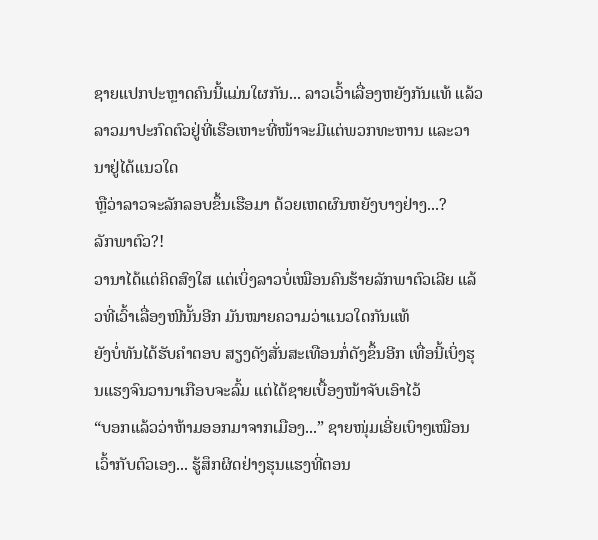ຊາຍແປກປະຫຼາດຄົນນີ້ແມ່ນໃຜກັນ... ລາວເວົ້າເລື່ອງຫຍັງກັນແທ້ ແລ້ວລາວມາປະກົດຕົວຢູ່ທີ່ເຮືອເຫາະທີ່ໜ້າຈະມີແຕ່ພວກທະຫານ ແລະວານາຢູ່ໄດ້ແນວໃດ
ຫຼືວ່າລາວຈະລັກລອບຂຶ້ນເຮືອມາ ດ້ວຍເຫດຜົນຫຍັງບາງຢ່າງ...?
ລັກພາຕົວ?!
ວານາໄດ້ແຕ່ຄິດສົງໃສ ແຕ່ເບິ່ງລາວບໍ່ເໝືອນຄົນຮ້າຍລັກພາຕົວເລີຍ ແລ້ວທີ່ເວົ້າເລື່ອງໜີນັ້ນອີກ ມັນໝາຍຄວາມວ່າແນວໃດກັນແທ້
ຍັງບໍ່ທັນໄດ້ຮັບຄຳຕອບ ສຽງດັງສັ່ນສະເທືອນກໍ່ດັງຂຶ້ນອີກ ເທື່ອນີ້ເບິ່ງຮຸນແຮງຈົນວານາເກືອບຈະລົ້ມ ແຕ່ໄດ້ຊາຍເບື້ອງໜ້າຈັບເອົາໄວ້
“ບອກແລ້ວວ່າຫ້າມອອກມາຈາກເມືອງ...” ຊາຍໜຸ່ມເອີ່ຍເບົາໆເໝືອນເວົ້າກັບຕົວເອງ... ຮູ້ສຶກຜິດຢ່າງຮຸນແຮງທີ່ຕອນ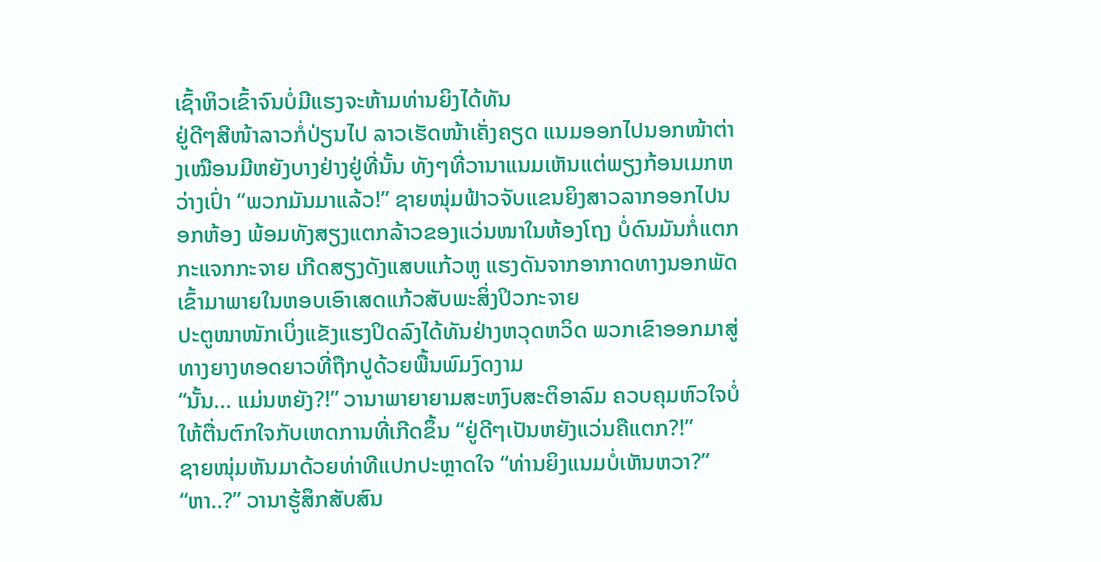ເຊົ້າຫິວເຂົ້າຈົນບໍ່ມີແຮງຈະຫ້າມທ່ານຍິງໄດ້ທັນ
ຢູ່ດີໆສີໜ້າລາວກໍ່ປ່ຽນໄປ ລາວເຮັດໜ້າເຄັ່ງຄຽດ ແນມອອກໄປນອກໜ້າຕ່າງເໝືອນມີຫຍັງບາງຢ່າງຢູ່ທີ່ນັ້ນ ທັງໆທີ່ວານາແນມເຫັນແຕ່ພຽງກ້ອນເມກຫວ່າງເປົ່າ “ພວກມັນມາແລ້ວ!” ຊາຍໜຸ່ມຟ້າວຈັບແຂນຍິງສາວລາກອອກໄປນອກຫ້ອງ ພ້ອມທັງສຽງແຕກລ້າວຂອງແວ່ນໜາໃນຫ້ອງໂຖງ ບໍ່ດົນມັນກໍ່ແຕກກະແຈກກະຈາຍ ເກີດສຽງດັງແສບແກ້ວຫູ ແຮງດັນຈາກອາກາດທາງນອກພັດເຂົ້າມາພາຍໃນຫອບເອົາເສດແກ້ວສັບພະສິ່ງປິວກະຈາຍ
ປະຕູໜາໜັກເບິ່ງແຂັງແຮງປິດລົງໄດ້ທັນຢ່າງຫວຸດຫວິດ ພວກເຂົາອອກມາສູ່ທາງຍາງທອດຍາວທີ່ຖືກປູດ້ວຍພື້ນພົມງົດງາມ
“ນັ້ນ... ແມ່ນຫຍັງ?!” ວານາພາຍາຍາມສະຫງົບສະຕິອາລົມ ຄວບຄຸມຫົວໃຈບໍ່ໃຫ້ຕື່ນຕົກໃຈກັບເຫດການທີ່ເກີດຂຶ້ນ “ຢູ່ດີໆເປັນຫຍັງແວ່ນຄືແຕກ?!”
ຊາຍໜຸ່ມຫັນມາດ້ວຍທ່າທີແປກປະຫຼາດໃຈ “ທ່ານຍິງແນມບໍ່ເຫັນຫວາ?”
“ຫາ..?” ວານາຮູ້ສຶກສັບສົນ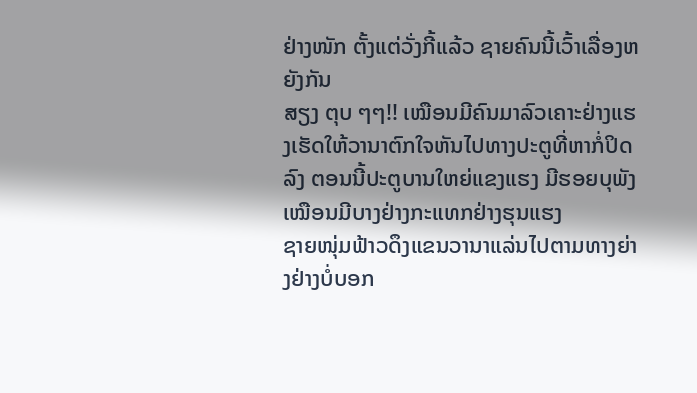ຢ່າງໜັກ ຕັ້ງແຕ່ວັ່ງກີ້ແລ້ວ ຊາຍຄົນນີ້ເວົ້າເລື່ອງຫຍັງກັນ
ສຽງ ຕຸບ ໆໆ!! ເໝືອນມີຄົນມາລົວເຄາະຢ່າງແຮງເຮັດໃຫ້ວານາຕົກໃຈຫັນໄປທາງປະຕູທີ່ຫາກໍ່ປິດລົງ ຕອນນີ້ປະຕູບານໃຫຍ່ແຂງແຮງ ມີຮອຍບຸພັງ ເໝືອນມີບາງຢ່າງກະແທກຢ່າງຮຸນແຮງ
ຊາຍໜຸ່ມຟ້າວດຶງແຂນວານາແລ່ນໄປຕາມທາງຍ່າງຢ່າງບໍ່ບອກ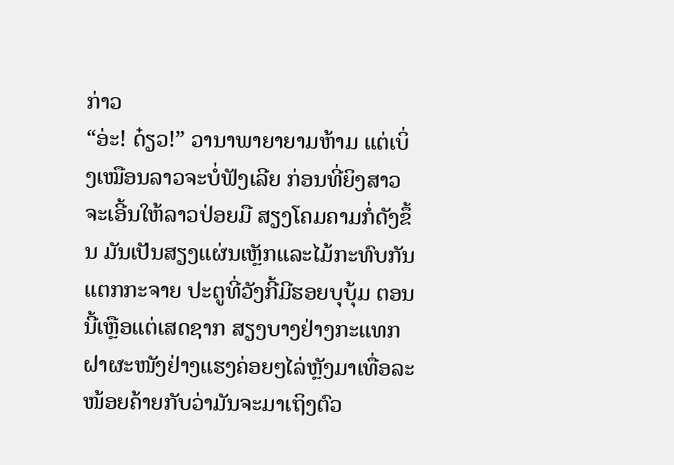ກ່າວ
“ອ່ະ! ດ໋ຽວ!” ວານາພາຍາຍາມຫ້າມ ແຕ່ເບິ່ງເໝືອນລາວຈະບໍ່ຟັງເລີຍ ກ່ອນທີ່ຍິງສາວຈະເອີ້ນໃຫ້ລາວປ່ອຍມື ສຽງໂຄມຄາມກໍ່ດັງຂຶ້ນ ມັນເປັນສຽງແຜ່ນເຫຼັກແລະໄມ້ກະທົບກັນແຕກກະຈາຍ ປະຕູທີ່ວັງກີ້ມີຮອຍບຸບຸ້ມ ຕອນນີ້ເຫຼືອແຕ່ເສດຊາກ ສຽງບາງຢ່າງກະແທກຝາຜະໜັງຢ່າງແຮງຄ່ອຍໆໄລ່ຫຼັງມາເທື່ອລະໜ້ອຍຄ້າຍກັບວ່າມັນຈະມາເຖິງຕົວ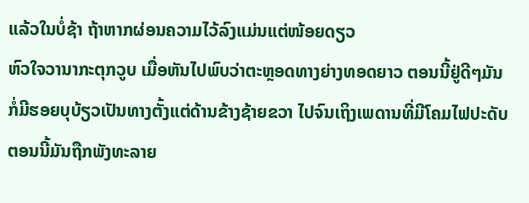ແລ້ວໃນບໍ່ຊ້າ ຖ້າຫາກຜ່ອນຄວາມໄວ້ລົງແມ່ນແຕ່ໜ້ອຍດຽວ
ຫົວໃຈວານາກະຕຸກວູບ ເມື່ອຫັນໄປພົບວ່າຕະຫຼອດທາງຍ່າງທອດຍາວ ຕອນນີ້ຢູ່ດີໆມັນກໍ່ມີຮອຍບຸບ້ຽວເປັນທາງຕັ້ງແຕ່ດ້ານຂ້າງຊ້າຍຂວາ ໄປຈົນເຖິງເພດານທີ່ມີໂຄມໄຟປະດັບ ຕອນນີ້ມັນຖືກພັງທະລາຍ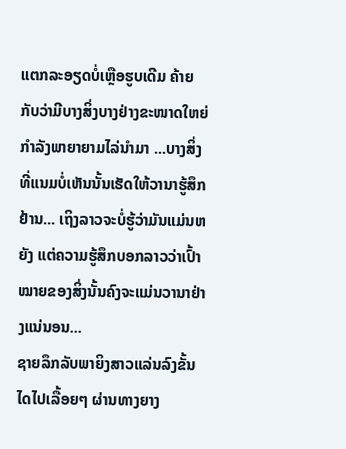ແຕກລະອຽດບໍ່ເຫຼືອຮູບເດີມ ຄ້າຍກັບວ່າມີບາງສິ່ງບາງຢ່າງຂະໜາດໃຫຍ່ ກຳລັງພາຍາຍາມໄລ່ນຳມາ ...ບາງສິ່ງທີ່ແນມບໍ່ເຫັນນັ້ນເຮັດໃຫ້ວານາຮູ້ສຶກຢ້ານ... ເຖິງລາວຈະບໍ່ຮູ້ວ່າມັນແມ່ນຫຍັງ ແຕ່ຄວາມຮູ້ສຶກບອກລາວວ່າເປົ້າໝາຍຂອງສິ່ງນັ້ນຄົງຈະແມ່ນວານາຢ່າງແນ່ນອນ...
ຊາຍລຶກລັບພາຍິງສາວແລ່ນລົງຂັ້ນໄດໄປເລື້ອຍໆ ຜ່ານທາງຍາງ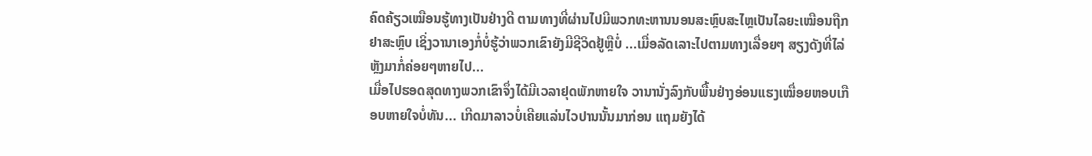ຄົດຄ້ຽວເໝືອນຮູ້ທາງເປັນຢ່າງດີ ຕາມທາງທີ່ຜ່ານໄປມີພວກທະຫານນອນສະຫຼົບສະໄຫຼເປັນໄລຍະເໝືອນຖືກຢາສະຫຼົບ ເຊິ່ງວານາເອງກໍ່ບໍ່ຮູ້ວ່າພວກເຂົາຍັງມີຊີວິດຢູ້ຫຼືບໍ່ ...ເມື່ອລັດເລາະໄປຕາມທາງເລື່ອຍໆ ສຽງດັງທີ່ໄລ່ຫຼັງມາກໍ່ຄ່ອຍໆຫາຍໄປ...
ເມື່ອໄປຮອດສຸດທາງພວກເຂົາຈຶ່ງໄດ້ມີເວລາຢຸດພັກຫາຍໃຈ ວານານັ່ງລົງກັບພື້ນຢ່າງອ່ອນແຮງເໝື່ອຍຫອບເກືອບຫາຍໃຈບໍ່ທັນ... ເກີດມາລາວບໍ່ເຄີຍແລ່ນໄວປານນັ້ນມາກ່ອນ ແຖມຍັງໄດ້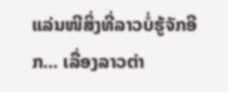ແລ່ນໜີສິ່ງທີ່ລາວບໍ່ຮູ້ຈັກອີກ... ເລື່ອງລາວຕ່າ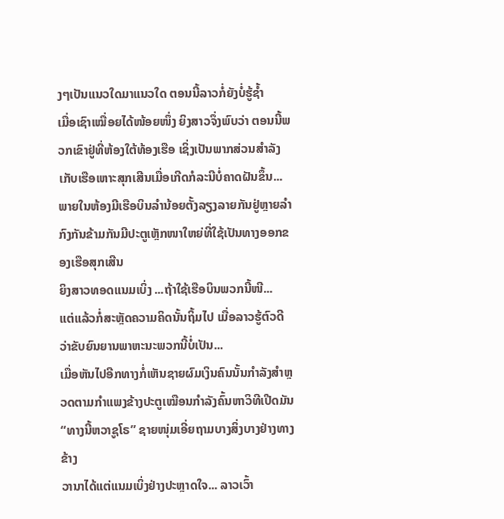ງໆເປັນແນວໃດມາແນວໃດ ຕອນນີ້ລາວກໍ່ຍັງບໍ່ຮູ້ຊ້ຳ
ເມື່ອເຊົາເໝື່ອຍໄດ້ໜ້ອຍໜຶ່ງ ຍິງສາວຈຶ່ງພົບວ່າ ຕອນນີ້ພວກເຂົາຢູ່ທີ່ຫ້ອງໃຕ້ທ້ອງເຮືອ ເຊິ່ງເປັນພາກສ່ວນສຳລັງເກັບເຮືອເຫາະສຸກເສີນເມື່ອເກີດກໍລະນີບໍ່ຄາດຝັນຂຶ້ນ... ພາຍໃນຫ້ອງມີເຮືອບິນລຳນ້ອຍຕັ້ງລຽງລາຍກັນຢູ່ຫຼາຍລຳ ກົງກັນຂ້າມກັນມີປະຕູເຫຼັກໜາໃຫຍ່ທີ່ໃຊ້ເປັນທາງອອກຂອງເຮືອສຸກເສີນ
ຍິງສາວທອດແນມເບິ່ງ ...ຖ້າໃຊ້ເຮືອບິນພວກນີ້ໜີ...
ແຕ່ແລ້ວກໍ່ສະຫຼັດຄວາມຄິດນັ້ນຖິ້ມໄປ ເມື່ອລາວຮູ້ຕົວດີວ່າຂັບຍົນຍານພາຫະນະພວກນີ້ບໍ່ເປັນ...
ເມື່ອຫັນໄປອີກທາງກໍ່ເຫັນຊາຍຜົມເງິນຄົນນັ້ນກຳລັງສຳຫຼວດຕາມກຳແພງຂ້າງປະຕູເໝືອນກຳລັງຄົ້ນຫາວິທີເປີດມັນ
“ທາງນີ້ຫວາຊູໂຣ” ຊາຍໜຸ່ມເອີ່ຍຖາມບາງສິ່ງບາງຢ່າງທາງຂ້າງ
ວານາໄດ້ແຕ່ແນມເບິ່ງຢ່າງປະຫຼາດໃຈ... ລາວເວົ້າ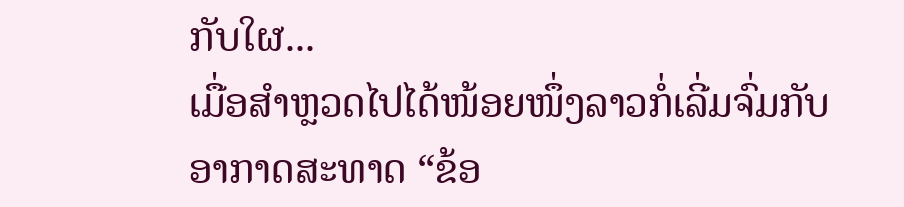ກັບໃຜ...
ເມື່ອສຳຫຼວດໄປໄດ້ໜ້ອຍໜຶ່ງລາວກໍ່ເລີ່ມຈົ່ມກັບອາກາດສະທາດ “ຂ້ອ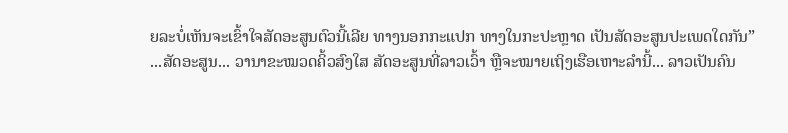ຍລະບໍ່ເຫັນຈະເຂົ້າໃຈສັດອະສູນຕົວນີ້ເລີຍ ທາງນອກກະແປກ ທາງໃນກະປະຫຼາດ ເປັນສັດອະສູນປະເພດໃດກັນ”
...ສັດອະສູນ... ວານາຂະໝວດຄິ້ວສົງໃສ ສັດອະສູນທີ່ລາວເວົ້າ ຫຼືຈະໝາຍເຖິງເຮືອເຫາະລຳນີ້... ລາວເປັນຄົນ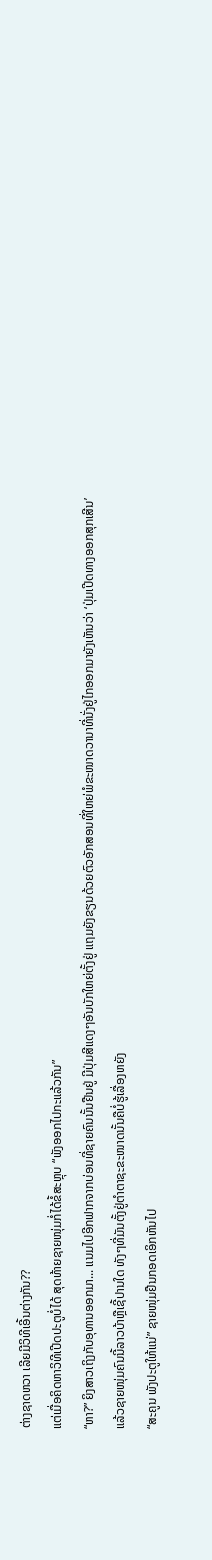ຕ່າງຊາດຫວາ ເລີຍມີວິທີເອີ້ນຕ່າງກັນ??
ແຕ່ເມື່ອຄິດຫາວິທີເປີດປະຕູບໍ່ໄດ້ ສຸດທ້າຍຊາຍໜຸ່ມກໍ່ໄດ້ຂໍ້ສະຫຼຸບ “ພັງອອກໄປກະແລ້ວກັນ”
“ຫາ?” ຍິງສາວເຖິງກັບອຸທານອອກມາ... ແນມໄປອີກຟາກຈາກບ່ອນທີ່ຊາຍຄົນນັ້ນຢືນຢູ່ ມີປຸ່ມສີແດງໆອັນບັກໃຫຍ່ຕັ້ງຢູ່ ແຖມຍັງຂຽນດ້ວຍຕົວອັກສອນທີ່ໃຫຍ່ພໍຂະໜາດວານາທີ່ນັ່ງຢູ່ໄກອອກມາຍັງເຫັນວ່າ ‘ປຸ່ມເປີດທາງອອກສຸກເສີນ’
ແລ້ວຊາຍໜຸ່ມຄົນນີ້ລາວບ້າຫຼືເຊີ້ປານໃດ ທັງໆທີ່ມັນຕັ້ງຢູ່ຕຳຕາຊະຂະໜາດນັ້ນຄືບໍ່ຮູ້ເລື່ອງຫຍັງ
“ສະຄູນ ພັງປະຕູໃຫ້ແນ່” ຊາຍໜຸ່ມຢືນກອດເອິກຫັນໄປ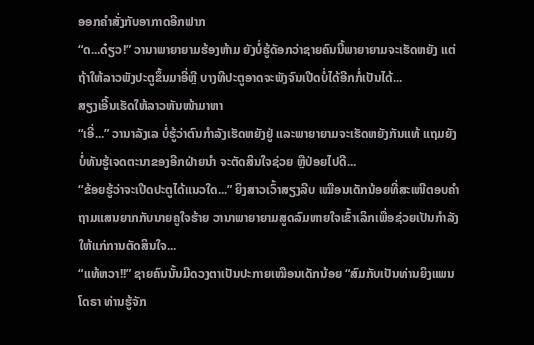ອອກຄຳສັ່ງກັບອາກາດອີກຟາກ
“ດ...ດ໋ຽວ!” ວານາພາຍາຍາມຮ້ອງຫ້າມ ຍັງບໍ່ຮູ້ດັອກວ່າຊາຍຄົນນີ້ພາຍາຍາມຈະເຮັດຫຍັງ ແຕ່ຖ້າໃຫ້ລາວພັງປະຕູຂຶ້ນມາອີ່ຫຼີ ບາງທີປະຕູອາດຈະພັງຈົນເປີດບໍ່ໄດ້ອີກກໍ່ເປັນໄດ້...
ສຽງເອີ້ນເຮັດໃຫ້ລາວຫັນໜ້າມາຫາ
“ເອີ່...” ວານາລັງເລ ບໍ່ຮູ້ວ່າຕົນກຳລັງເຮັດຫຍັງຢູ່ ແລະພາຍາຍາມຈະເຮັດຫຍັງກັນແທ້ ແຖມຍັງບໍ່ທັນຮູ້ເຈດຕະນາຂອງອີກຝ່າຍນຳ ຈະຕັດສິນໃຈຊ່ວຍ ຫຼືປ່ອຍໄປດີ...
“ຂ້ອຍຮູ້ວ່າຈະເປີດປະຕູໄດ້ແນວໃດ...” ຍິງສາວເວົ້າສຽງລີບ ເໝືອນເດັກນ້ອຍທີ່ສະເໜີຕອບຄຳຖາມແສນຍາກກັບນາຍຄູໃຈຮ້າຍ ວານາພາຍາຍາມສູດລົມຫາຍໃຈເຂົ້າເລິກເພື່ອຊ່ວຍເປັນກຳລັງໃຫ້ແກ່ການຕັດສິນໃຈ...
“ແທ້ຫວາ!!” ຊາຍຄົນນັ້ນມີດວງຕາເປັນປະກາຍເໝືອນເດັກນ້ອຍ “ສົມກັບເປັນທ່ານຍິງແພນໂດຣາ ທ່ານຮູ້ຈັກ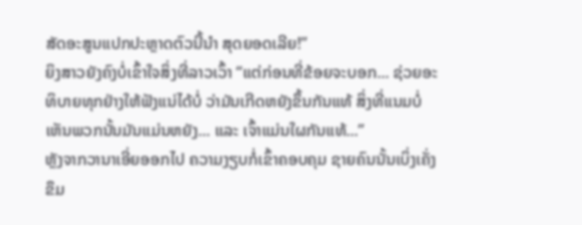ສັດອະສູນແປກປະຫຼາດຕົວນີ້ນຳ ສຸດຍອດເລີຍ!”
ຍິງສາວຍັງຄົງບໍ່ເຂົ້າໃຈສິ່ງທີ່ລາວເວົ້າ “ແຕ່ກ່ອນທີ່ຂ້ອຍຈະບອກ... ຊ່ວຍອະທິບາຍທຸກຢ່າງໃຫ້ຟັງແນ່ໄດ້ບໍ່ ວ່າມັນເກີດຫຍັງຂຶ້ນກັນແທ້ ສິ່ງທີ່ແນມບໍ່ເຫັນພວກນັ້ນມັນແມ່ນຫຍັງ... ແລະ ເຈົ້າແມ່ນໃຜກັນແທ້...”
ຫຼັງຈາກວານາເອີ່ຍອອກໄປ ຄວາມງຽບກໍ່ເຂົ້າຄອບຄຸມ ຊາຍຄົນນັ້ນເບິ່ງເຄັ່ງຂຶມ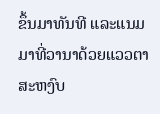ຂຶ້ນມາທັນທີ ແລະແນມມາທີ່ວານາດ້ວຍແວວຕາສະຫງົບ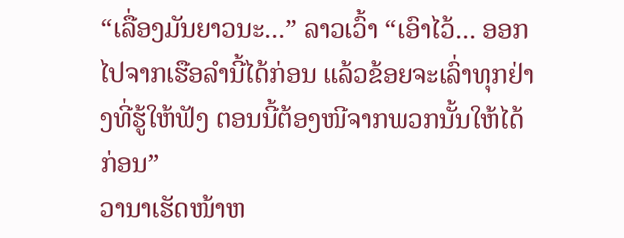“ເລື່ອງມັນຍາວນະ...” ລາວເວົ້າ “ເອົາໄວ້... ອອກໄປຈາກເຮືອລຳນີ້ໄດ້ກ່ອນ ແລ້ວຂ້ອຍຈະເລົ່າທຸກຢ່າງທີ່ຮູ້ໃຫ້ຟັງ ຕອນນີ້ຕ້ອງໜີຈາກພວກນັ້ນໃຫ້ໄດ້ກ່ອນ”
ວານາເຮັດໜ້າຫ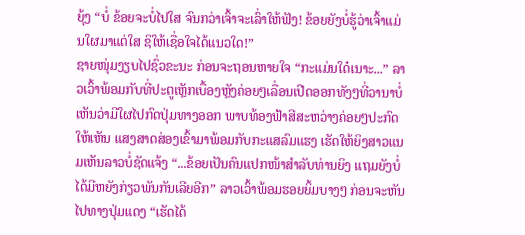ຍຸ້ງ “ບໍ່ ຂ້ອຍຈະບໍ່ໄປໃສ ຈົນກວ່າເຈົ້າຈະເລົ່າໃຫ້ຟັງ! ຂ້ອຍຍັງບໍ່ຮູ້ວ່າເຈົ້າແມ່ນໃຜມາແຕ່ໃສ ຊິໃຫ້ເຊື່ອໃຈໄດ້ແນວໃດ!”
ຊາຍໜຸ່ມງຽບໄປຊົ່ວຂະນະ ກ່ອນຈະຖອນຫາຍໃຈ “ກະແມ່ນໃດ໋ເນາະ...” ລາວເວົ້າພ້ອມກັບທີ່ປະຕູເຫຼັກເບື້ອງຫຼັງຄ່ອຍໆເລື່ອນເປີດອອກທັງໆທີ່ວານາບໍ່ເຫັນວ່າມີໃຜໄປກົດປຸ່ມທາງອອກ ພາບທ້ອງຟ້າສີສະຫວ່າງຄ່ອຍໆປະກົດໃຫ້ເຫັນ ແສງສາດສ່ອງເຂົ້າມາພ້ອມກັບກະແສລົມແຮງ ເຮັດໃຫ້ຍິງສາວແນມເຫັນລາວບໍ່ຊັດແຈ້ງ “...ຂ້ອຍເປັນຄົນແປກໜ້າສຳລັບທ່ານຍິງ ແຖມຍັງບໍ່ໄດ້ມີຫຍັງກ່ຽວພັນກັນເລີຍອີກ” ລາວເວົ້າພ້ອມຮອຍຍິ້ມບາງໆ ກ່ອນຈະຫັນໄປທາງປຸ່ມແດງ “ເຮັດໄດ້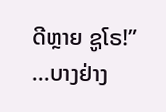ດີຫຼາຍ ຊູໂຣ!”
...ບາງຢ່າງ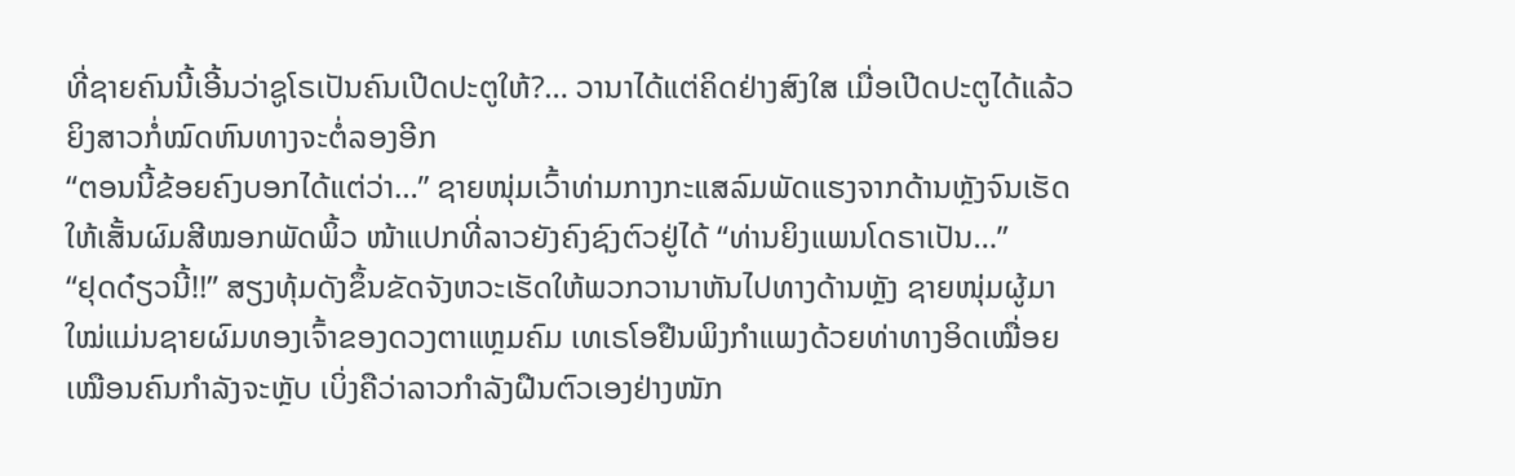ທີ່ຊາຍຄົນນີ້ເອີ້ນວ່າຊູໂຣເປັນຄົນເປີດປະຕູໃຫ້?... ວານາໄດ້ແຕ່ຄິດຢ່າງສົງໃສ ເມື່ອເປີດປະຕູໄດ້ແລ້ວ ຍິງສາວກໍ່ໝົດຫົນທາງຈະຕໍ່ລອງອີກ
“ຕອນນີ້ຂ້ອຍຄົງບອກໄດ້ແຕ່ວ່າ...” ຊາຍໜຸ່ມເວົ້າທ່າມກາງກະແສລົມພັດແຮງຈາກດ້ານຫຼັງຈົນເຮັດໃຫ້ເສັ້ນຜົມສີໝອກພັດພິ້ວ ໜ້າແປກທີ່ລາວຍັງຄົງຊົງຕົວຢູ່ໄດ້ “ທ່ານຍິງແພນໂດຣາເປັນ...”
“ຢຸດດ໋ຽວນີ້!!” ສຽງທຸ້ມດັງຂຶ້ນຂັດຈັງຫວະເຮັດໃຫ້ພວກວານາຫັນໄປທາງດ້ານຫຼັງ ຊາຍໜຸ່ມຜູ້ມາໃໝ່ແມ່ນຊາຍຜົມທອງເຈົ້າຂອງດວງຕາແຫຼມຄົມ ເທເຣໂອຢືນພິງກຳແພງດ້ວຍທ່າທາງອິດເໝື່ອຍເໝືອນຄົນກຳລັງຈະຫຼັບ ເບິ່ງຄືວ່າລາວກຳລັງຝືນຕົວເອງຢ່າງໜັກ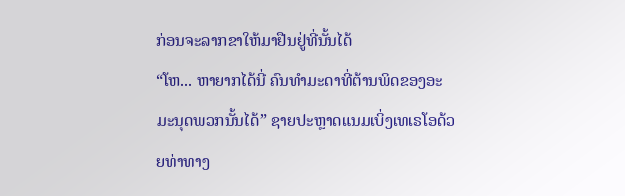ກ່ອນຈະລາກຂາໃຫ້ມາຢືນຢູ່ທີ່ນັ້ນໄດ້
“ໂຫ... ຫາຍາກໄດ້ນີ່ ຄົນທຳມະດາທີ່ຕ້ານພິດຂອງອະມະນຸດພວກນັ້ນໄດ້” ຊາຍປະຫຼາດແນມເບິ່ງເທເຣໂອດ້ວຍທ່າທາງ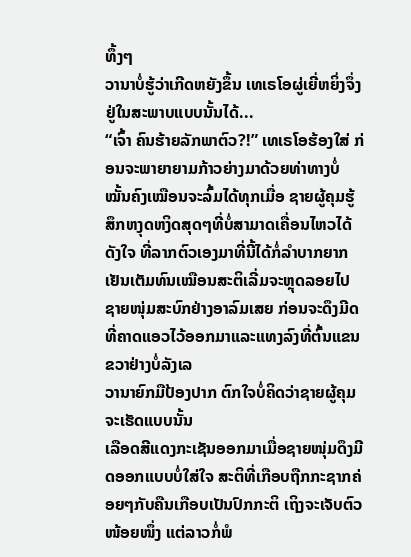ທຶ້ງໆ
ວານາບໍ່ຮູ້ວ່າເກີດຫຍັງຂຶ້ນ ເທເຣໂອຜູ່ເຍີ່ຫຍິ່ງຈຶ່ງຢູ່ໃນສະພາບແບບນັ້ນໄດ້...
“ເຈົ້າ ຄົນຮ້າຍລັກພາຕົວ?!” ເທເຣໂອຮ້ອງໃສ່ ກ່ອນຈະພາຍາຍາມກ້າວຍ່າງມາດ້ວຍທ່າທາງບໍ່ໝັ້ນຄົງເໝືອນຈະລົ້ມໄດ້ທຸກເມື່ອ ຊາຍຜູ້ຄຸມຮູ້ສຶກຫງຸດຫງິດສຸດໆທີ່ບໍ່ສາມາດເຄື່ອນໄຫວໄດ້ດັງໃຈ ທີ່ລາກຕົວເອງມາທີ່ນີ້ໄດ້ກໍ່ລຳບາກຍາກເຢັນເຕັມທົນເໝືອນສະຕິເລີ່ມຈະຫຼຸດລອຍໄປ ຊາຍໜຸ່ມສະບົກຢ່າງອາລົມເສຍ ກ່ອນຈະດຶງມີດທີ່ຄາດແອວໄວ້ອອກມາແລະແທງລົງທີ່ຕົ້ນແຂນຂວາຢ່າງບໍ່ລັງເລ
ວານາຍົກມືປ້ອງປາກ ຕົກໃຈບໍ່ຄິດວ່າຊາຍຜູ້ຄຸມຈະເຮັດແບບນັ້ນ
ເລືອດສີແດງກະເຊັນອອກມາເມື່ອຊາຍໜຸ່ມດຶງມີດອອກແບບບໍ່ໃສ່ໃຈ ສະຕິທີ່ເກືອບຖືກກະຊາກຄ່ອຍໆກັບຄືນເກືອບເປັນປົກກະຕິ ເຖິງຈະເຈັບຕົວໜ້ອຍໜຶ່ງ ແຕ່ລາວກໍ່ພໍ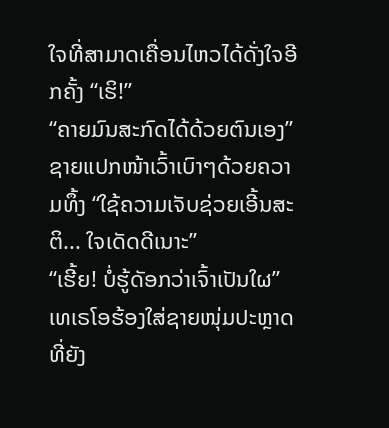ໃຈທີ່ສາມາດເຄື່ອນໄຫວໄດ້ດັ່ງໃຈອີກຄັ້ງ “ເຮິ!”
“ຄາຍມົນສະກົດໄດ້ດ້ວຍຕົນເອງ” ຊາຍແປກໜ້າເວົ້າເບົາໆດ້ວຍຄວາມທຶ້ງ “ໃຊ້ຄວາມເຈັບຊ່ວຍເອີ້ນສະຕິ... ໃຈເດັດດີເນາະ”
“ເຮີ້ຍ! ບໍ່ຮູ້ດັອກວ່າເຈົ້າເປັນໃຜ” ເທເຣໂອຮ້ອງໃສ່ຊາຍໜຸ່ມປະຫຼາດທີ່ຍັງ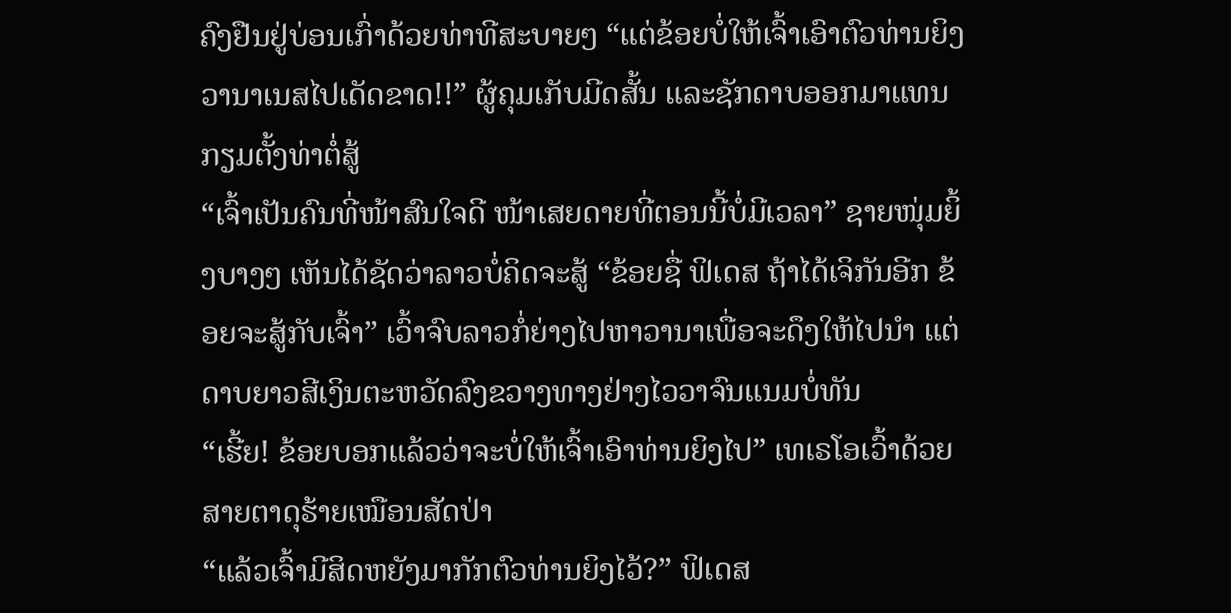ຄົງຢືນຢູ່ບ່ອນເກົ່າດ້ວຍທ່າທີສະບາຍໆ “ແຕ່ຂ້ອຍບໍ່ໃຫ້ເຈົ້າເອົາຕົວທ່ານຍິງວານາເນສໄປເດັດຂາດ!!” ຜູ້ຄຸມເກັບມີດສັ້ນ ແລະຊັກດາບອອກມາແທນກຽມຕັ້ງທ່າຕໍ່ສູ້
“ເຈົ້າເປັນຄົນທີ່ໜ້າສົນໃຈດີ ໜ້າເສຍດາຍທີ່ຕອນນີ້ບໍ່ມີເວລາ” ຊາຍໜຸ່ມຍິ້ງບາງໆ ເຫັນໄດ້ຊັດວ່າລາວບໍ່ຄິດຈະສູ້ “ຂ້ອຍຊື່ ຟິເດສ ຖ້າໄດ້ເຈິກັນອີກ ຂ້ອຍຈະສູ້ກັບເຈົ້າ” ເວົ້າຈົບລາວກໍ່ຍ່າງໄປຫາວານາເພື່ອຈະດຶງໃຫ້ໄປນຳ ແຕ່ດາບຍາວສີເງິນຕະຫວັດລົງຂວາງທາງຢ່າງໄວວາຈົນແນມບໍ່ທັນ
“ເຮີ້ຍ! ຂ້ອຍບອກແລ້ວວ່າຈະບໍ່ໃຫ້ເຈົ້າເອົາທ່ານຍິງໄປ” ເທເຣໂອເວົ້າດ້ວຍສາຍຕາດຸຮ້າຍເໝືອນສັດປ່າ
“ແລ້ວເຈົ້າມີສິດຫຍັງມາກັກຕົວທ່ານຍິງໄວ້?” ຟິເດສ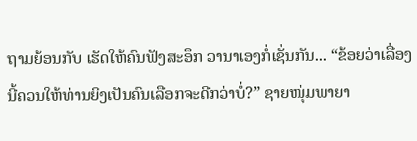ຖາມຍ້ອນກັບ ເຮັດໃຫ້ຄົນຟັງສະອຶກ ວານາເອງກໍ່ເຊັ່ນກັນ... “ຂ້ອຍວ່າເລື່ອງນີ້ຄວນໃຫ້ທ່ານຍິງເປັນຄົນເລືອກຈະດີກວ່າບໍ່?” ຊາຍໜຸ່ມພາຍາ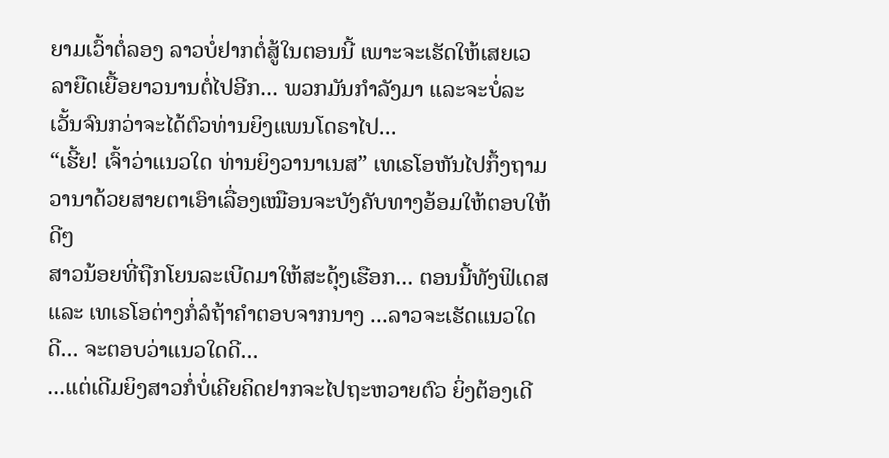ຍາມເວົ້າຕໍ່ລອງ ລາວບໍ່ຢາກຕໍ່ສູ້ໃນຕອນນີ້ ເພາະຈະເຮັດໃຫ້ເສຍເວລາຍືດເຍື້ອຍາວນານຕໍ່ໄປອີກ... ພວກມັນກຳລັງມາ ແລະຈະບໍ່ລະເວັ້ນຈົນກວ່າຈະໄດ້ຕົວທ່ານຍິງແພນໂດຣາໄປ...
“ເຮີ້ຍ! ເຈົ້າວ່າແນວໃດ ທ່ານຍິງວານາເນສ” ເທເຣໂອຫັນໄປກຶ້ງຖາມວານາດ້ວຍສາຍຕາເອົາເລື່ອງເໝືອນຈະບັງຄັບທາງອ້ອມໃຫ້ຕອບໃຫ້ດີໆ
ສາວນ້ອຍທີ່ຖືກໂຍນລະເບີດມາໃຫ້ສະດຸ້ງເຮືອກ... ຕອນນີ້ທັງຟິເດສ ແລະ ເທເຣໂອຕ່າງກໍ່ລໍຖ້າຄຳຕອບຈາກນາງ ...ລາວຈະເຮັດແນວໃດດີ... ຈະຕອບວ່າແນວໃດດີ...
...ແຕ່ເດີມຍິງສາວກໍ່ບໍ່ເຄີຍຄິດຢາກຈະໄປຖະຫວາຍຕົວ ຍິ່ງຕ້ອງເດີ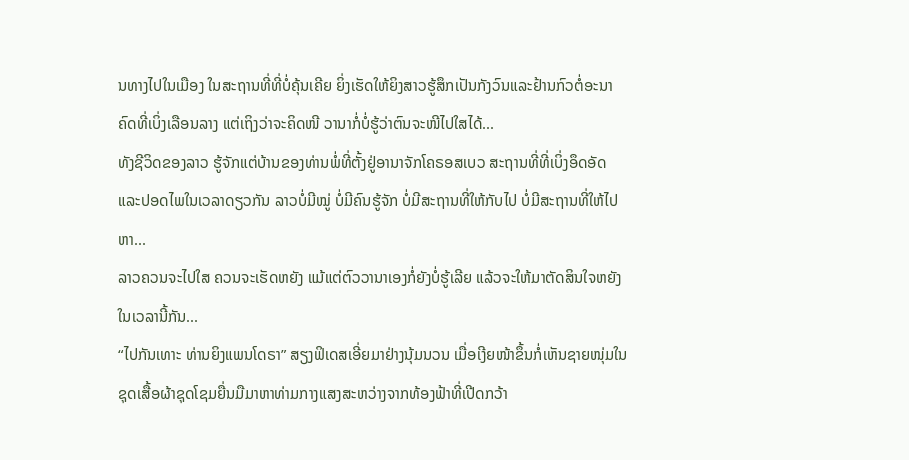ນທາງໄປໃນເມືອງ ໃນສະຖານທີ່ທີ່ບໍ່ຄຸ້ນເຄີຍ ຍິ່ງເຮັດໃຫ້ຍິງສາວຮູ້ສຶກເປັນກັງວົນແລະຢ້ານກົວຕໍ່ອະນາຄົດທີ່ເບິ່ງເລືອນລາງ ແຕ່ເຖິງວ່າຈະຄິດໜີ ວານາກໍ່ບໍ່ຮູ້ວ່າຕົນຈະໜີໄປໃສໄດ້...
ທັງຊີວິດຂອງລາວ ຮູ້ຈັກແຕ່ບ້ານຂອງທ່ານພໍ່ທີ່ຕັ້ງຢູ່ອານາຈັກໂຄຣອສເບວ ສະຖານທີ່ທີ່ເບິ່ງອຶດອັດແລະປອດໄພໃນເວລາດຽວກັນ ລາວບໍ່ມີໝູ່ ບໍ່ມີຄົນຮູ້ຈັກ ບໍ່ມີສະຖານທີ່ໃຫ້ກັບໄປ ບໍ່ມີສະຖານທີ່ໃຫ້ໄປຫາ...
ລາວຄວນຈະໄປໃສ ຄວນຈະເຮັດຫຍັງ ແມ້ແຕ່ຕົວວານາເອງກໍ່ຍັງບໍ່ຮູ້ເລີຍ ແລ້ວຈະໃຫ້ມາຕັດສິນໃຈຫຍັງໃນເວລານີ້ກັນ...
“ໄປກັນເທາະ ທ່ານຍິງແພນໂດຣາ” ສຽງຟິເດສເອີ່ຍມາຢ່າງນຸ້ມນວນ ເມື່ອເງີຍໜ້າຂຶ້ນກໍ່ເຫັນຊາຍໜຸ່ມໃນຊຸດເສື້ອຜ້າຊຸດໂຊມຍື່ນມືມາຫາທ່າມກາງແສງສະຫວ່າງຈາກທ້ອງຟ້າທີ່ເປີດກວ້າ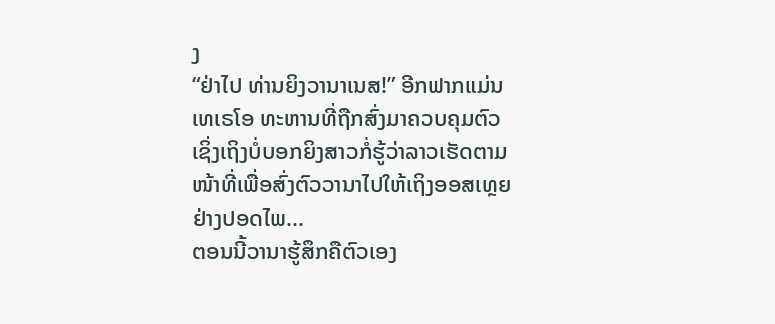ງ
“ຢ່າໄປ ທ່ານຍິງວານາເນສ!” ອີກຟາກແມ່ນເທເຣໂອ ທະຫານທີ່ຖືກສົ່ງມາຄວບຄຸມຕົວ ເຊິ່ງເຖິງບໍ່ບອກຍິງສາວກໍ່ຮູ້ວ່າລາວເຮັດຕາມໜ້າທີ່ເພື່ອສົ່ງຕົວວານາໄປໃຫ້ເຖິງອອສເທຼຍຢ່າງປອດໄພ...
ຕອນນີ້ວານາຮູ້ສຶກຄືຕົວເອງ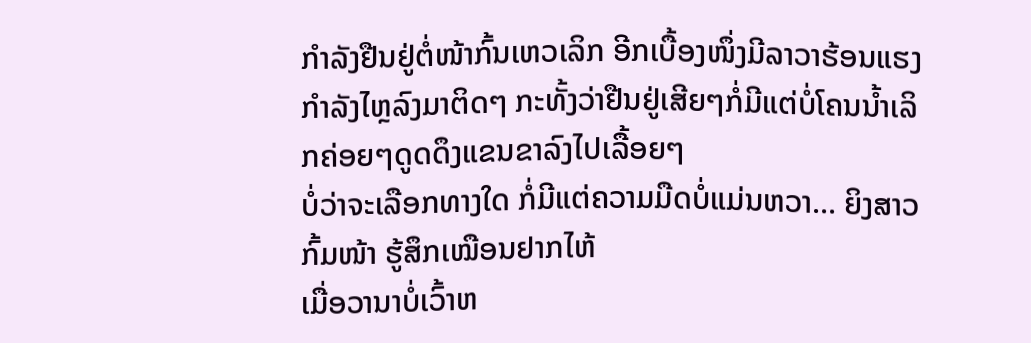ກຳລັງຢືນຢູ່ຕໍ່ໜ້າກົ້ນເຫວເລິກ ອີກເບື້ອງໜຶ່ງມີລາວາຮ້ອນແຮງກຳລັງໄຫຼລົງມາຕິດໆ ກະທັ້ງວ່າຢືນຢູ່ເສີຍໆກໍ່ມີແຕ່ບໍ່ໂຄນນ້ຳເລິກຄ່ອຍໆດູດດຶງແຂນຂາລົງໄປເລື້ອຍໆ
ບໍ່ວ່າຈະເລືອກທາງໃດ ກໍ່ມີແຕ່ຄວາມມືດບໍ່ແມ່ນຫວາ... ຍິງສາວກົ້ມໜ້າ ຮູ້ສຶກເໝືອນຢາກໄຫ້
ເມື່ອວານາບໍ່ເວົ້າຫ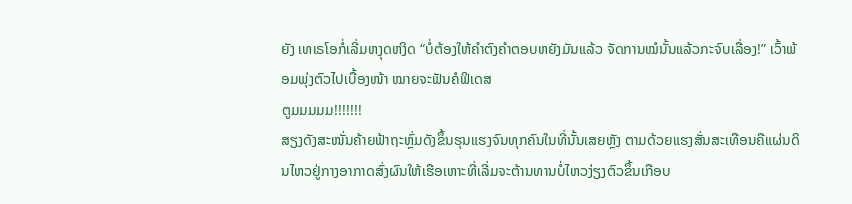ຍັງ ເທເຣໂອກໍ່ເລີ່ມຫງຸດຫງິດ “ບໍ່ຕ້ອງໃຫ້ຄຳຕົງຄຳຕອບຫຍັງມັນແລ້ວ ຈັດການໝໍນັ້ນແລ້ວກະຈົບເລື່ອງ!” ເວົ້າພ້ອມພຸ່ງຕົວໄປເບື້ອງໜ້າ ໝາຍຈະຟັນຄໍຟິເດສ
ຕູມມມມມ!!!!!!!
ສຽງດັງສະໜັ່ນຄ້າຍຟ້າຖະຫຼົ່ມດັງຂຶ້ນຮຸນແຮງຈົນທຸກຄົນໃນທີ່ນັ້ນເສຍຫຼັງ ຕາມດ້ວຍແຮງສັ່ນສະເທືອນຄືແຜ່ນດິນໄຫວຢູ່ກາງອາກາດສົ່ງຜົນໃຫ້ເຮືອເຫາະທີ່ເລີ່ມຈະຕ້ານທານບໍ່ໄຫວງ່ຽງຕົວຂຶ້ນເກືອບ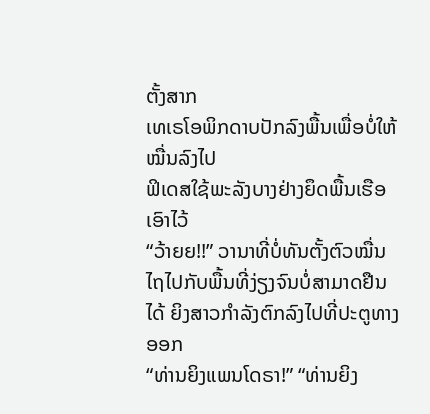ຕັ້ງສາກ
ເທເຣໂອພິກດາບປັກລົງພື້ນເພື່ອບໍ່ໃຫ້ໝື່ນລົງໄປ
ຟິເດສໃຊ້ພະລັງບາງຢ່າງຍຶດພື້ນເຮືອເອົາໄວ້
“ວ້າຍຍ!!” ວານາທີ່ບໍ່ທັນຕັ້ງຕົວໝື່ນໄຖໄປກັບພື້ນທີ່ງ່ຽງຈົນບໍ່ສາມາດຢືນໄດ້ ຍິງສາວກຳລັງຕົກລົງໄປທີ່ປະຕູທາງອອກ
“ທ່ານຍິງແພນໂດຣາ!” “ທ່ານຍິງ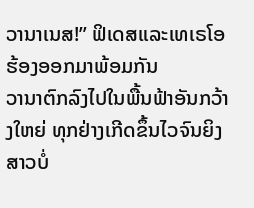ວານາເນສ!” ຟິເດສແລະເທເຣໂອຮ້ອງອອກມາພ້ອມກັນ
ວານາຕົກລົງໄປໃນພື້ນຟ້າອັນກວ້າງໃຫຍ່ ທຸກຢ່າງເກີດຂຶ້ນໄວຈົນຍິງສາວບໍ່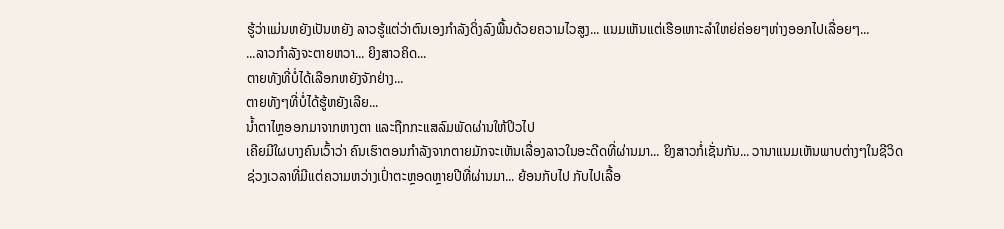ຮູ້ວ່າແມ່ນຫຍັງເປັນຫຍັງ ລາວຮູ້ແຕ່ວ່າຕົນເອງກຳລັງດິ່ງລົງພື້ນດ້ວຍຄວາມໄວສູງ... ແນມເຫັນແຕ່ເຮືອເຫາະລຳໃຫຍ່ຄ່ອຍໆຫ່າງອອກໄປເລື່ອຍໆ...
...ລາວກຳລັງຈະຕາຍຫວາ... ຍິງສາວຄິດ...
ຕາຍທັງທີ່ບໍ່ໄດ້ເລືອກຫຍັງຈັກຢ່າງ...
ຕາຍທັງໆທີ່ບໍ່ໄດ້ຮູ້ຫຍັງເລີຍ...
ນ້ຳຕາໄຫຼອອກມາຈາກຫາງຕາ ແລະຖືກກະແສລົມພັດຜ່ານໃຫ້ປິວໄປ
ເຄີຍມີໃຜບາງຄົນເວົ້າວ່າ ຄົນເຮົາຕອນກຳລັງຈາກຕາຍມັກຈະເຫັນເລື່ອງລາວໃນອະດີດທີ່ຜ່ານມາ... ຍິງສາວກໍ່ເຊັ່ນກັນ... ວານາແນມເຫັນພາບຕ່າງໆໃນຊີວິດ
ຊ່ວງເວລາທີ່ມີແຕ່ຄວາມຫວ່າງເປົ່າຕະຫຼອດຫຼາຍປີທີ່ຜ່ານມາ... ຍ້ອນກັບໄປ ກັບໄປເລື້ອ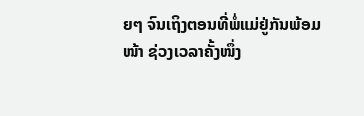ຍໆ ຈົນເຖິງຕອນທີ່ພໍ່ແມ່ຢູ່ກັນພ້ອມໜ້າ ຊ່ວງເວລາຄັ້ງໜຶ່ງ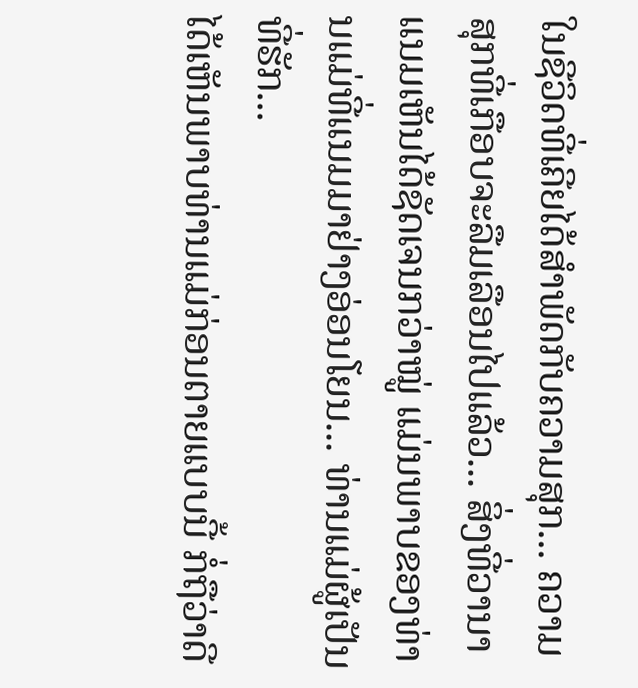ໃນຊີວິດທີ່ເຄີຍໄດ້ສຳພັດກັບຄວາມສຸກ... ຄວາມສຸກທີ່ເກືອບຈະລືມເລືອນໄປແລ້ວ... ສິ່ງທີ່ວານາແນມເຫັນໄດ້ຊັດເຈນກວ່າໝູ່ ແມ່ນພາບຂອງທ່ານແມ່ທີ່ແນມມາຢ່າງອ່ອນໂຍນ... ທ່ານແມ່ຜູ້ເປັນທີ່ຮັກ...
ໄດ້ເຫັນພາບທ່ານແມ່ກ່ອນຕາຍແບບນີ້ ກໍ່ຖືວ່າດີ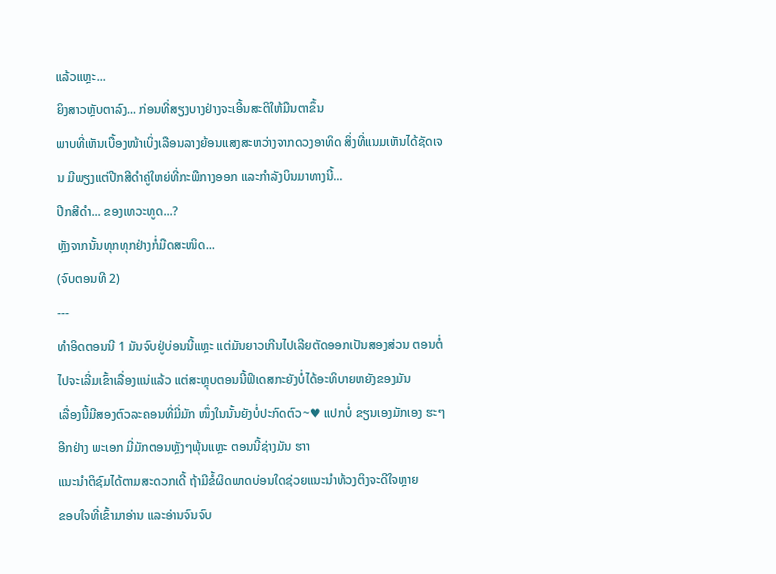ແລ້ວແຫຼະ...
ຍິງສາວຫຼັບຕາລົງ... ກ່ອນທີ່ສຽງບາງຢ່າງຈະເອີ້ນສະຕິໃຫ້ມືນຕາຂຶ້ນ
ພາບທີ່ເຫັນເບື້ອງໜ້າເບິ່ງເລືອນລາງຍ້ອນແສງສະຫວ່າງຈາກດວງອາທິດ ສິ່ງທີ່ແນມເຫັນໄດ້ຊັດເຈນ ມີພຽງແຕ່ປີກສີດຳຄູ່ໃຫຍ່ທີ່ກະພືກາງອອກ ແລະກຳລັງບິນມາທາງນີ້...
ປີກສີດຳ... ຂອງເທວະທູດ...?
ຫຼັງຈາກນັ້ນທຸກທຸກຢ່າງກໍ່ມືດສະໜິດ...
(ຈົບຕອນທີ 2)
---
ທຳອິດຕອນນີ 1 ມັນຈົບຢູ່ບ່ອນນີ້ແຫຼະ ແຕ່ມັນຍາວເກີນໄປເລີຍຕັດອອກເປັນສອງສ່ວນ ຕອນຕໍ່ໄປຈະເລີ່ມເຂົ້າເລື່ອງແນ່ແລ້ວ ແຕ່ສະຫຼຸບຕອນນີ້ຟິເດສກະຍັງບໍ່ໄດ້ອະທິບາຍຫຍັງຂອງມັນ
ເລື່ອງນີ້ມີສອງຕົວລະຄອນທີ່ມີ່ມັກ ໜຶ່ງໃນນັ້ນຍັງບໍ່ປະກົດຕົວ~♥ ແປກບໍ່ ຂຽນເອງມັກເອງ ຮະໆ ອີກຢ່າງ ພະເອກ ມີ່ມັກຕອນຫຼັງໆພຸ້ນແຫຼະ ຕອນນີ້ຊ່າງມັນ ຮາາ
ແນະນຳຕິຊົມໄດ້ຕາມສະດວກເດີ້ ຖ້າມີຂໍ້ຜິດພາດບ່ອນໃດຊ່ວຍແນະນຳທ້ວງຕິງຈະດີໃຈຫຼາຍ
ຂອບໃຈທີ່ເຂົ້າມາອ່ານ ແລະອ່ານຈົນຈົບ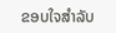ຂອບໃຈສຳລັບ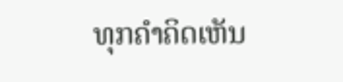ທຸກຄຳຄິດເຫັນ